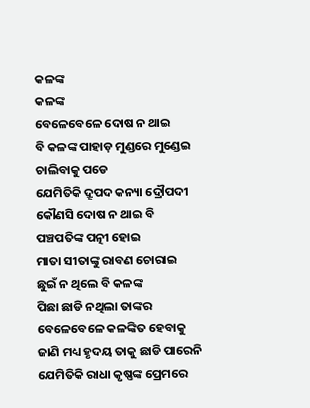କଳଙ୍କ
କଳଙ୍କ
ବେଳେବେଳେ ଦୋଷ ନ ଥାଇ
ବି କଳଙ୍କ ପାହାଡ଼ ମୁଣ୍ଡରେ ମୁଣ୍ଡେଇ
ଚାଲିବାକୁ ପଡେ
ଯେମିତିକି ଦ୍ରୂପଦ କନ୍ୟା ଦ୍ରୌପଦୀ
କୌଣସି ଦୋଷ ନ ଥାଇ ବି
ପଞ୍ଚପତିଙ୍କ ପତ୍ନୀ ହୋଇ
ମାତା ସୀତାଙ୍କୁ ରାବଣ ଚୋରାଇ
ଛୁଇଁ ନ ଥିଲେ ବି କଳଙ୍କ
ପିଛା ଛାଡି ନଥିଲା ତାଙ୍କର
ବେଳେବେଳେ କଳଙ୍କିତ ହେବାକୁ
ଜାଣି ମଧ୍ୟ ହୃଦୟ ତାକୁ ଛାଡି ପାରେନି
ଯେମିତିକି ରାଧା କୃଷ୍ଣଙ୍କ ପ୍ରେମରେ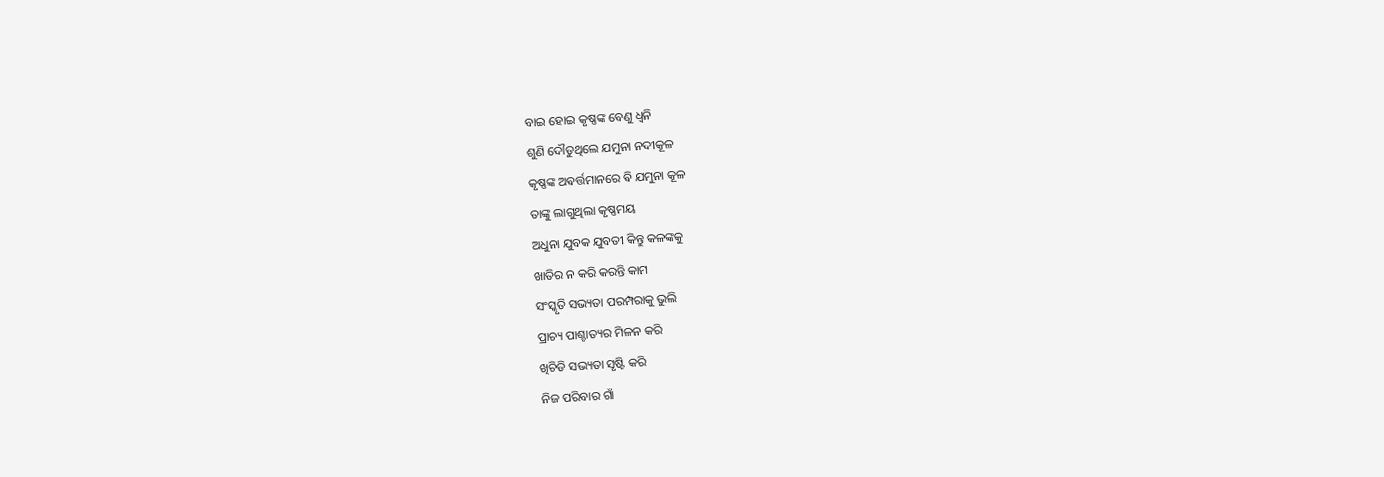ବାଇ ହୋଇ କୃଷ୍ଣଙ୍କ ବେଣୁ ଧ୍ୱନି
ଶୁଣି ଦୌଡୁଥିଲେ ଯମୁନା ନଦୀକୂଳ
କୃଷ୍ଣଙ୍କ ଅଵର୍ତ୍ତମାନରେ ଵି ଯମୁନା କୂଳ
ତାଙ୍କୁ ଲାଗୁଥିଲା କୃଷ୍ଣମୟ
ଅଧୁନା ଯୁବକ ଯୁବତୀ କିନ୍ତୁ କଳଙ୍କକୁ
ଖାତିର ନ କରି କରନ୍ତି କାମ
ସଂସ୍କୃତି ସଭ୍ୟତା ପରମ୍ପରାକୁ ଭୁଲି
ପ୍ରାଚ୍ୟ ପାଶ୍ଚାତ୍ୟର ମିଳନ କରି
ଖିଚିଡି ସଭ୍ୟତା ସୃଷ୍ଟି କରି
ନିଜ ପରିବାର ଗାଁ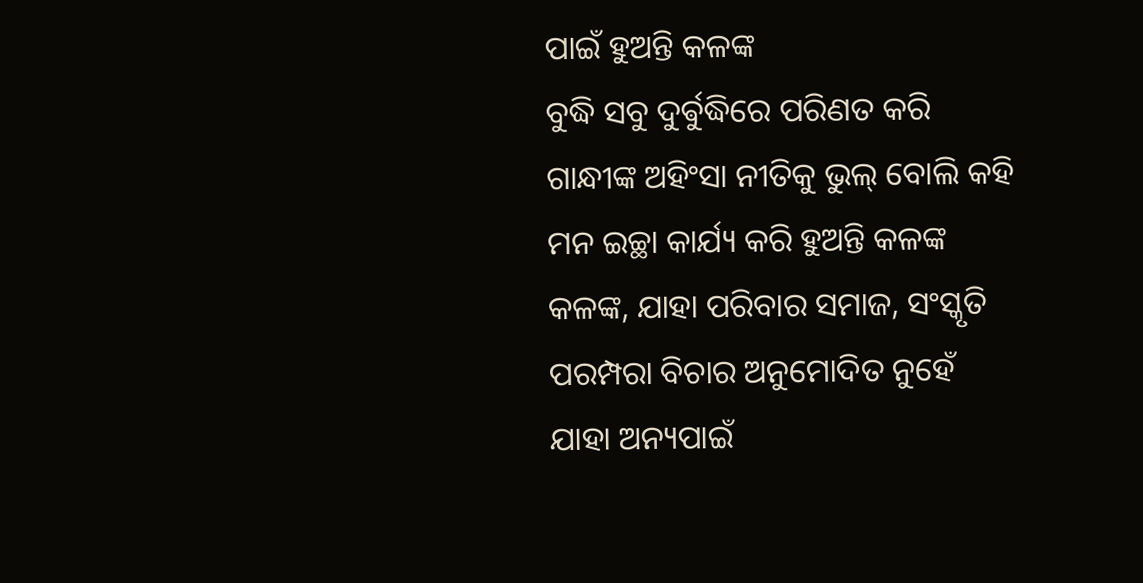ପାଇଁ ହୁଅନ୍ତି କଳଙ୍କ
ବୁଦ୍ଧି ସବୁ ଦୁର୍ଵୁଦ୍ଧିରେ ପରିଣତ କରି
ଗାନ୍ଧୀଙ୍କ ଅହିଂସା ନୀତିକୁ ଭୁଲ୍ ବୋଲି କହି
ମନ ଇଚ୍ଛା କାର୍ଯ୍ୟ କରି ହୁଅନ୍ତି କଳଙ୍କ
କଳଙ୍କ, ଯାହା ପରିବାର ସମାଜ, ସଂସ୍କୃତି
ପରମ୍ପରା ବିଚାର ଅନୁମୋଦିତ ନୁହେଁ
ଯାହା ଅନ୍ୟପାଇଁ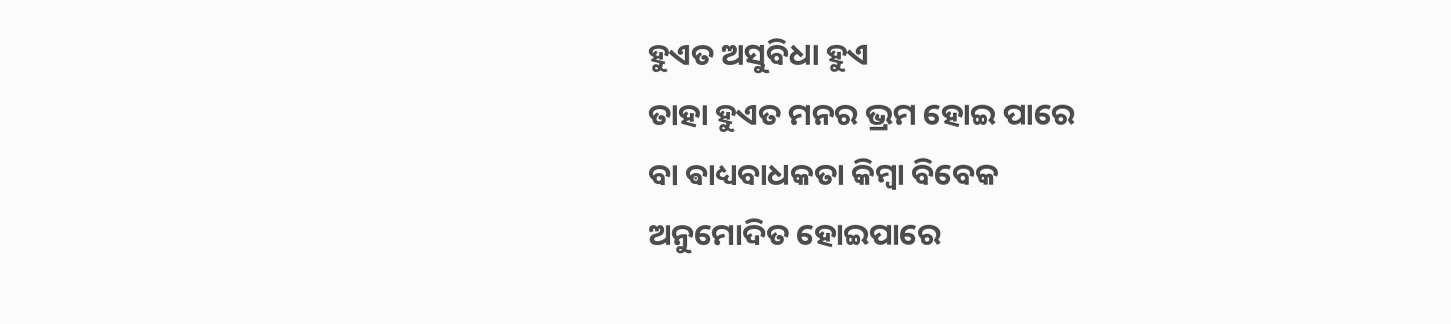ହୁଏତ ଅସୁବିଧା ହୁଏ
ତାହା ହୁଏତ ମନର ଭ୍ରମ ହୋଇ ପାରେ
ବା ଵାଧ୍ୟବାଧକତା କିମ୍ବା ବିବେକ
ଅନୁମୋଦିତ ହୋଇପାରେ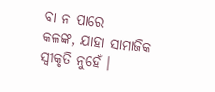ବା ନ ପାରେ
କଳଙ୍କ, ଯାହା ସାମାଜିକ ସ୍ବୀକୃତି ନୁହେଁ ।